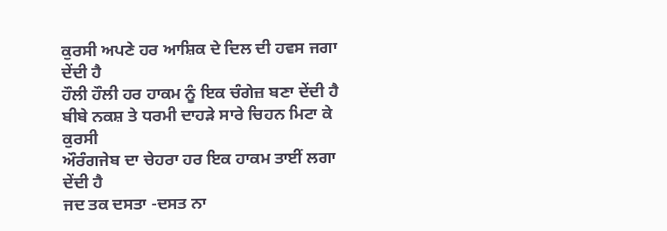ਕੁਰਸੀ ਅਪਣੇ ਹਰ ਆਸ਼ਿਕ ਦੇ ਦਿਲ ਦੀ ਹਵਸ ਜਗਾ ਦੇਂਦੀ ਹੈ
ਹੌਲੀ ਹੌਲੀ ਹਰ ਹਾਕਮ ਨੂੰ ਇਕ ਚੰਗੇਜ਼ ਬਣਾ ਦੇਂਦੀ ਹੈ
ਬੀਬੇ ਨਕਸ਼ ਤੇ ਧਰਮੀ ਦਾਹੜੇ ਸਾਰੇ ਚਿਹਨ ਮਿਟਾ ਕੇ ਕੁਰਸੀ
ਔਰੰਗਜੇਬ ਦਾ ਚੇਹਰਾ ਹਰ ਇਕ ਹਾਕਮ ਤਾਈਂ ਲਗਾ ਦੇਂਦੀ ਹੈ
ਜਦ ਤਕ ਦਸਤਾ -ਦਸਤ ਨਾ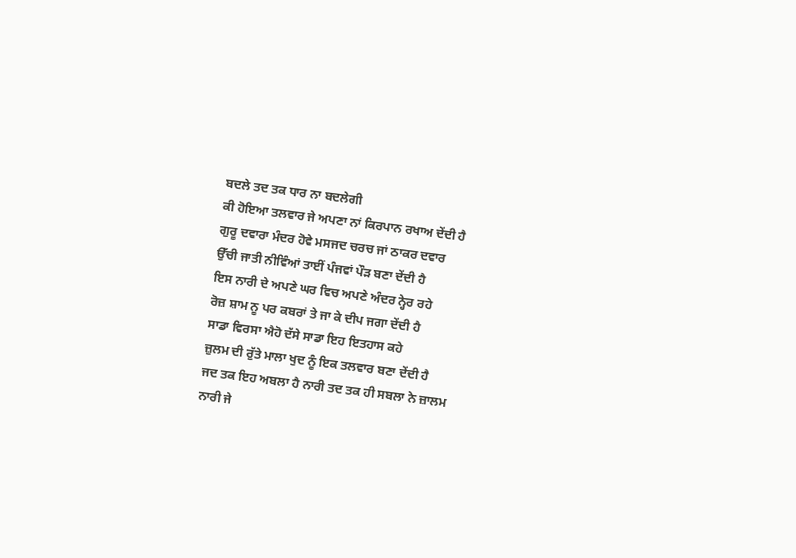ਬਦਲੇ ਤਦ ਤਕ ਧਾਰ ਨਾ ਬਦਲੇਗੀ
ਕੀ ਹੋਇਆ ਤਲਵਾਰ ਜੇ ਅਪਣਾ ਨਾਂ ਕਿਰਪਾਨ ਰਖਾਅ ਦੇਂਦੀ ਹੈ
ਗੁਰੂ ਦਵਾਰਾ ਮੰਦਰ ਹੋਵੇ ਮਸਜਦ ਚਰਚ ਜਾਂ ਠਾਕਰ ਦਵਾਰ
ਉੱਚੀ ਜਾਤੀ ਨੀਵਿੰਆਂ ਤਾਈਂ ਪੰਜਵਾਂ ਪੌੜ ਬਣਾ ਦੇਂਦੀ ਹੈ
ਇਸ ਨਾਰੀ ਦੇ ਅਪਣੇ ਘਰ ਵਿਚ ਅਪਣੇ ਅੰਦਰ ਨ੍ਹੇਰ ਰਹੇ
ਰੋਜ਼ ਸ਼ਾਮ ਨੂ ਪਰ ਕਬਰਾਂ ਤੇ ਜਾ ਕੇ ਦੀਪ ਜਗਾ ਦੇਂਦੀ ਹੈ
ਸਾਡਾ ਵਿਰਸਾ ਐਹੋ ਦੱਸੇ ਸਾਡਾ ਇਹ ਇਤਹਾਸ ਕਹੇ
ਜ਼ੁਲਮ ਦੀ ਰੁੱਤੇ ਮਾਲਾ ਖੁਦ ਨੂੰ ਇਕ ਤਲਵਾਰ ਬਣਾ ਦੇਂਦੀ ਹੈ
ਜਦ ਤਕ ਇਹ ਅਬਲਾ ਹੈ ਨਾਰੀ ਤਦ ਤਕ ਹੀ ਸਬਲਾ ਨੇ ਜ਼ਾਲਮ
ਨਾਰੀ ਜੇ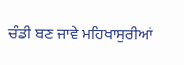ਚੰਡੀ ਬਣ ਜਾਵੇ ਮਹਿਖਾਸੁਰੀਆਂ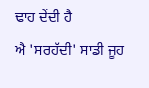ਢਾਹ ਦੇਂਦੀ ਹੈ
ਐ 'ਸਰਹੱਦੀ' ਸਾਡੀ ਜੂਹ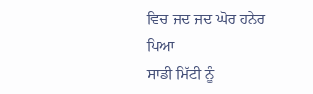ਵਿਚ ਜਦ ਜਦ ਘੋਰ ਹਨੇਰ ਪਿਆ
ਸਾਡੀ ਮਿੱਟੀ ਨੂੰ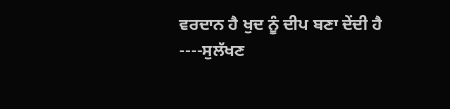ਵਰਦਾਨ ਹੈ ਖੁਦ ਨੂੰ ਦੀਪ ਬਣਾ ਦੇਂਦੀ ਹੈ
----ਸੁਲੱਖਣ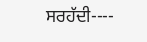ਸਰਹੱਦੀ----